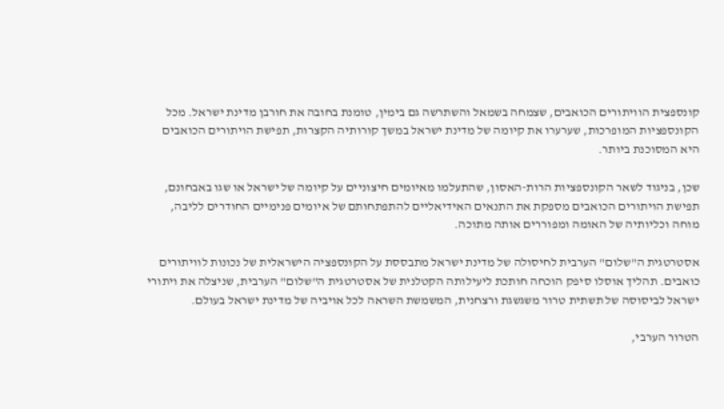קונספצית הוויתורים הכואבים, שצמחה בשמאל והשתרשה גם בימין, טומנת בחובה את חורבן מדינת ישראל. מכל הקונספציות המופרכות, שערערו את קיומה של מדינת ישראל במשך קורותיה הקצרות, תפישת הויתורים הכואבים היא המסוכנת ביותר.

שכן, בניגוד לשאר הקונספציות הרות-האסון, שהתעלמו מאיומים חיצוניים על קיומה של ישראל או שגו באבחונם, תפישת הויתורים הכואבים מספקת את התנאים האידיאליים להתפתחותם של איומים פנימיים החודרים לליבה, מוחה וכליותיה של האומה ומפוררים אותה מתוכה.

אסטרטגית ה"שלום" הערבית לחיסולה של מדינת ישראל מתבססת על הקונספציה הישראלית של נכונות לוויתורים כואבים. תהליך אוסלו סיפק הוכחה חותכת ליעילותה הקטלנית של אסטרטגית ה"שלום" הערבית, שניצלה את ויתורי ישראל לביסוסה של תשתית טרור משגשגת ורצחנית, המשמשת השראה לכל אויביה של מדינת ישראל בעולם.

הטרור הערבי,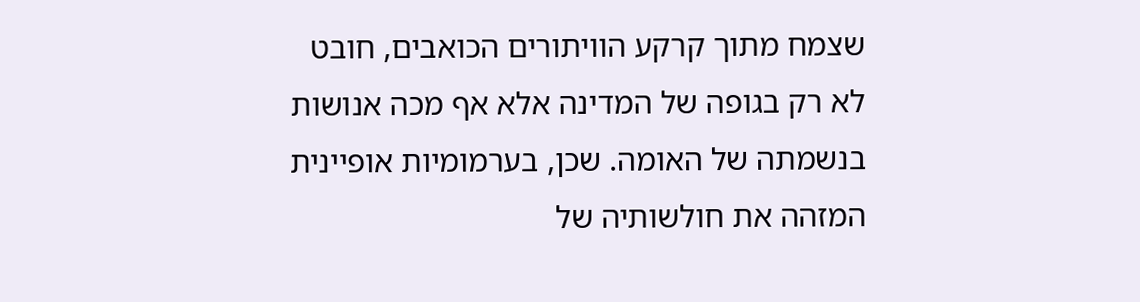שצמח מתוך קרקע הוויתורים הכואבים, חובט לא רק בגופה של המדינה אלא אף מכה אנושות בנשמתה של האומה. שכן, בערמומיות אופיינית המזהה את חולשותיה של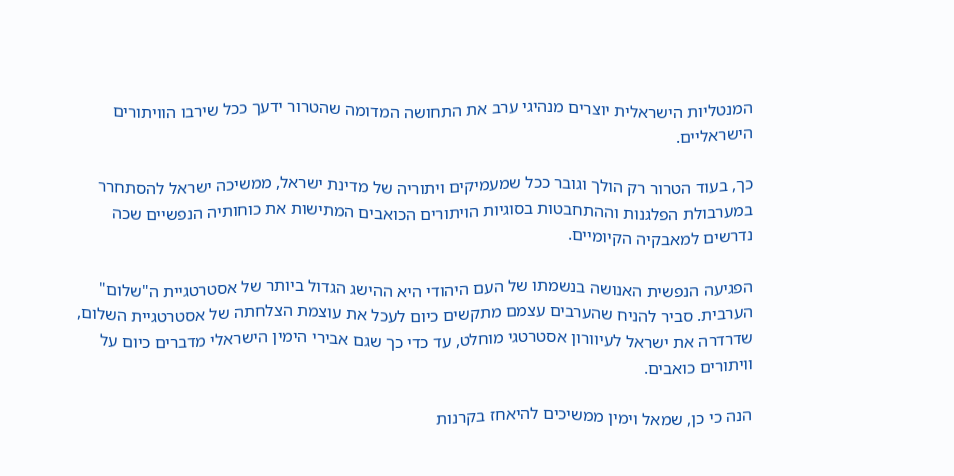המנטליות הישראלית יוצרים מנהיגי ערב את התחושה המדומה שהטרור ידעך ככל שירבו הוויתורים הישראליים.

כך, בעוד הטרור רק הולך וגובר ככל שמעמיקים ויתוריה של מדינת ישראל, ממשיכה ישראל להסתחרר במערבולת הפלגנות וההתחבטות בסוגיות הויתורים הכואבים המתישות את כוחותיה הנפשיים שכה נדרשים למאבקיה הקיומיים.

הפגיעה הנפשית האנושה בנשמתו של העם היהודי היא ההישג הגדול ביותר של אסטרטגיית ה"שלום" הערבית. סביר להניח שהערבים עצמם מתקשים כיום לעכל את עוצמת הצלחתה של אסטרטגיית השלום, שדרדרה את ישראל לעיוורון אסטרטגי מוחלט, עד כדי כך שגם אבירי הימין הישראלי מדברים כיום על וויתורים כואבים.

הנה כי כן, שמאל וימין ממשיכים להיאחז בקרנות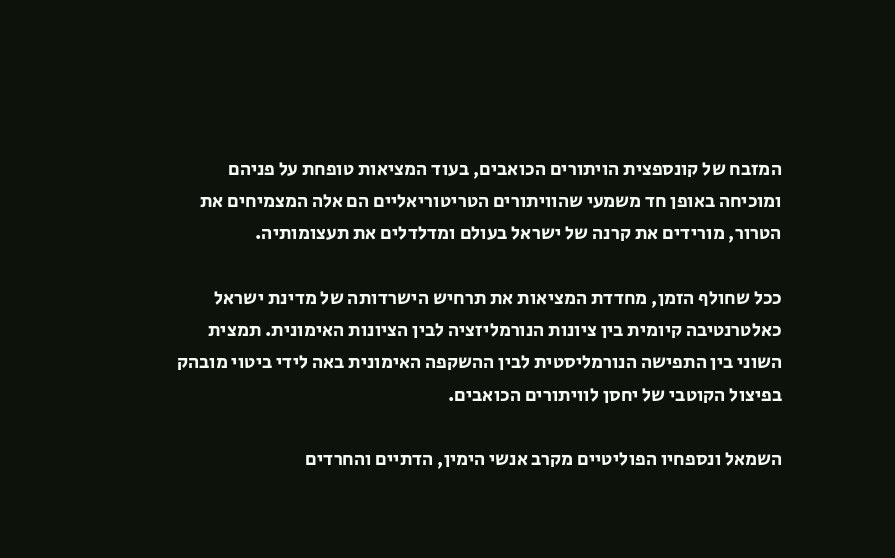המזבח של קונספצית הויתורים הכואבים, בעוד המציאות טופחת על פניהם ומוכיחה באופן חד משמעי שהוויתורים הטריטוריאליים הם אלה המצמיחים את הטרור, מורידים את קרנה של ישראל בעולם ומדלדלים את תעצומותיה.

ככל שחולף הזמן, מחדדת המציאות את תרחיש הישרדותה של מדינת ישראל כאלטרנטיבה קיומית בין ציונות הנורמליזציה לבין הציונות האימונית. תמצית השוני בין התפישה הנורמליסטית לבין ההשקפה האימונית באה לידי ביטוי מובהק בפיצול הקוטבי של יחסן לוויתורים הכואבים.

השמאל ונספחיו הפוליטיים מקרב אנשי הימין, הדתיים והחרדים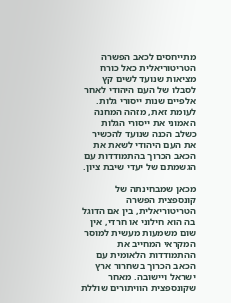מתייחסים לכאב הפשרה הטריטוריאלית כאל כורח מציאות שנועד לשים קץ לסבלו של העם היהודי לאחר אלפיים שנות ייסורי גלות. לעומת זאת, מזהה המחנה האמוני את ייסורי הגלות כשלב הכנה שנועד להכשיר את העם היהודי לשאת את הכאב הכרוך בהתמודדות עם הגשמתם של יעדי שיבת ציון.

מכאן שמבחינתה של קונספצית הפשרה הטריטוריאלית, בין אם הדוגל בה הוא חילוני או חרדי, אין שום משמעות מעשית למוסר המקראי המחייב את ההתמודדות הלאומית עם הכאב הכרוך בשחרור ארץ ישראל ויישובה. מאחר שקונספצית הוויתורים שוללת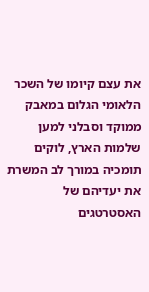את עצם קיומו של השכר הלאומי הגלום במאבק ממוקד וסבלני למען שלמות הארץ, לוקים תומכיה במורך לב המשרת את יעדיהם של האסטרטגים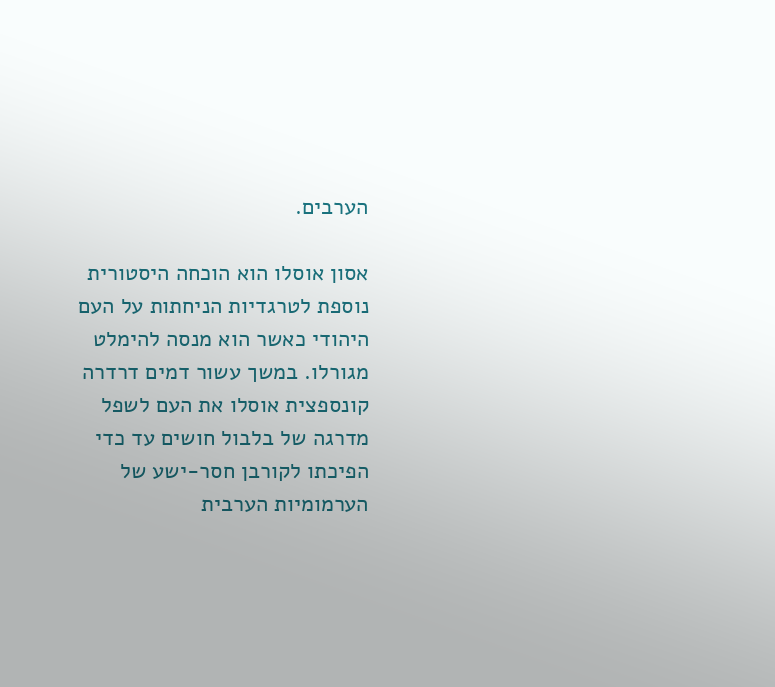הערבים.

אסון אוסלו הוא הוכחה היסטורית נוספת לטרגדיות הניחתות על העם היהודי כאשר הוא מנסה להימלט מגורלו. במשך עשור דמים דרדרה קונספצית אוסלו את העם לשפל מדרגה של בלבול חושים עד כדי הפיכתו לקורבן חסר-ישע של הערמומיות הערבית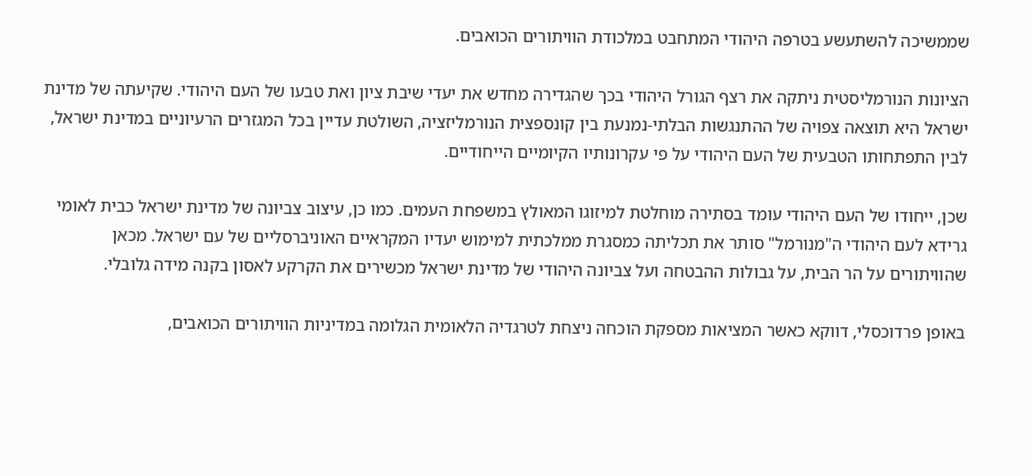שממשיכה להשתעשע בטרפה היהודי המתחבט במלכודת הוויתורים הכואבים.

הציונות הנורמליסטית ניתקה את רצף הגורל היהודי בכך שהגדירה מחדש את יעדי שיבת ציון ואת טבעו של העם היהודי. שקיעתה של מדינת ישראל היא תוצאה צפויה של ההתנגשות הבלתי-נמנעת בין קונספצית הנורמליזציה, השולטת עדיין בכל המגזרים הרעיוניים במדינת ישראל, לבין התפתחותו הטבעית של העם היהודי על פי עקרונותיו הקיומיים הייחודיים.

שכן, ייחודו של העם היהודי עומד בסתירה מוחלטת למיזוגו המאולץ במשפחת העמים. כמו כן, עיצוב צביונה של מדינת ישראל כבית לאומי גרידא לעם היהודי ה"מנורמל" סותר את תכליתה כמסגרת ממלכתית למימוש יעדיו המקראיים האוניברסליים של עם ישראל. מכאן שהוויתורים על הר הבית, על גבולות ההבטחה ועל צביונה היהודי של מדינת ישראל מכשירים את הקרקע לאסון בקנה מידה גלובלי.

באופן פרדוכסלי, דווקא כאשר המציאות מספקת הוכחה ניצחת לטרגדיה הלאומית הגלומה במדיניות הוויתורים הכואבים,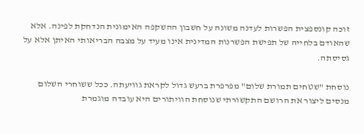זוכה קונספצית הפשרות לעדנה משונה על חשבון ההשקפה האימונית הנדחקת לפינה. אלא שהאודם בלחייה של תפישת הפשרנות המדינית אינו מעיד על מצבה הבריאותי האיתן אלא על גסיסתה.

נוסחת "שטחים תמורת שלום" מפרפרת ברעש גדול לקראת גוויעתה. ככל ששוחרי השלום מנסים ליצור את הרושם התקשורתי שנוסחת הוויתורים היא עובדה מוגמרת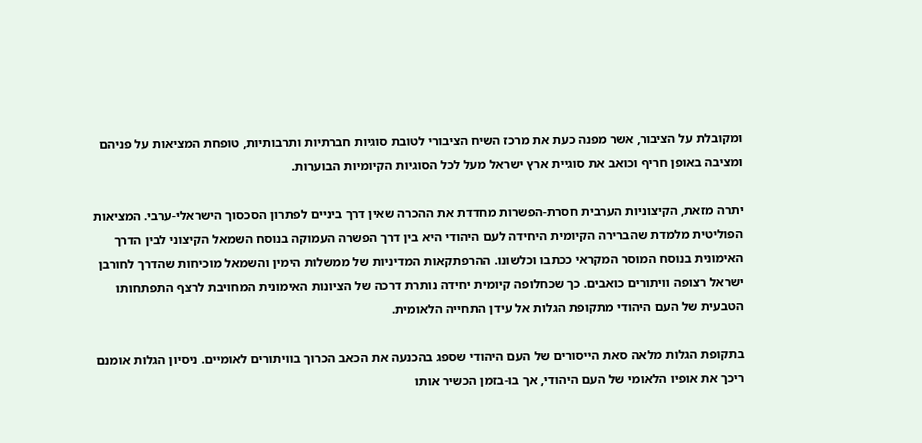ומקובלת על הציבור, אשר מפנה כעת את מרכז השיח הציבורי לטובת סוגיות חברתיות ותרבותיות, טופחת המציאות על פניהם ומציבה באופן חריף וכואב את סוגיית ארץ ישראל מעל לכל הסוגיות הקיומיות הבוערות.

יתרה מזאת, הקיצוניות הערבית חסרת-הפשרות מחדדת את ההכרה שאין דרך ביניים לפתרון הסכסוך הישראלי-ערבי. המציאות הפוליטית מלמדת שהברירה הקיומית היחידה לעם היהודי היא בין דרך הפשרה העמוקה בנוסח השמאל הקיצוני לבין הדרך האימונית בנוסח המוסר המקראי ככתבו וכלשונו. ההרפתקאות המדיניות של ממשלות הימין והשמאל מוכיחות שהדרך לחורבן ישראל רצופה וויתורים כואבים. כך שכחלופה קיומית יחידה נותרת דרכה של הציונות האימונית המחויבת לרצף התפתחותו הטבעית של העם היהודי מתקופת הגלות אל עידן התחייה הלאומית.

בתקופת הגלות מלאה סאת הייסורים של העם היהודי שספג בהכנעה את הכאב הכרוך בוויתורים לאומיים. ניסיון הגלות אומנם ריכך את אופיו הלאומי של העם היהודי, אך בו-בזמן הכשיר אותו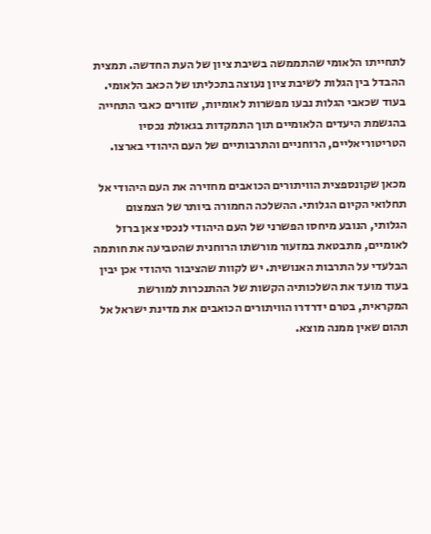לתחייתו הלאומי שהתממשה בשיבת ציון של העת החדשה. תמצית ההבדל בין הגלות לשיבת ציון נעוצה בתכליתו של הכאב הלאומי. בעוד שכאבי הגלות נבעו מפשרות לאומיות, שזורים כאבי התחייה בהגשמת היעדים הלאומיים תוך התמקדות בגאולת נכסיו הטריטוריאליים, הרוחניים והתרבותיים של העם היהודי בארצו.

מכאן שקונספצית הוויתורים הכואבים מחזירה את העם היהודי אל תחלואי הקיום הגלותי. ההשלכה החמורה ביותר של הצמצום הגלותי, הנובע מיחסו הפשרני של העם היהודי לנכסי צאן ברזל לאומיים, מתבטאת במזעור מורשתו הרוחנית שהטביעה את חותמה הבלעדי על התרבות האנושית. יש לקוות שהציבור היהודי אכן יבין בעוד מועד את השלכותיה הקשות של ההתנכרות למורשת המקראית, בטרם ידרדרו הוויתורים הכואבים את מדינת ישראל אל תהום שאין ממנה מוצא.